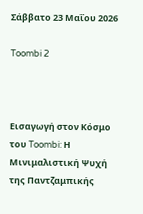Σάββατο 23 Μαΐου 2026

Toombi 2



Εισαγωγή στον Κόσμο του Toombi: Η Μινιμαλιστική Ψυχή της Παντζαμπικής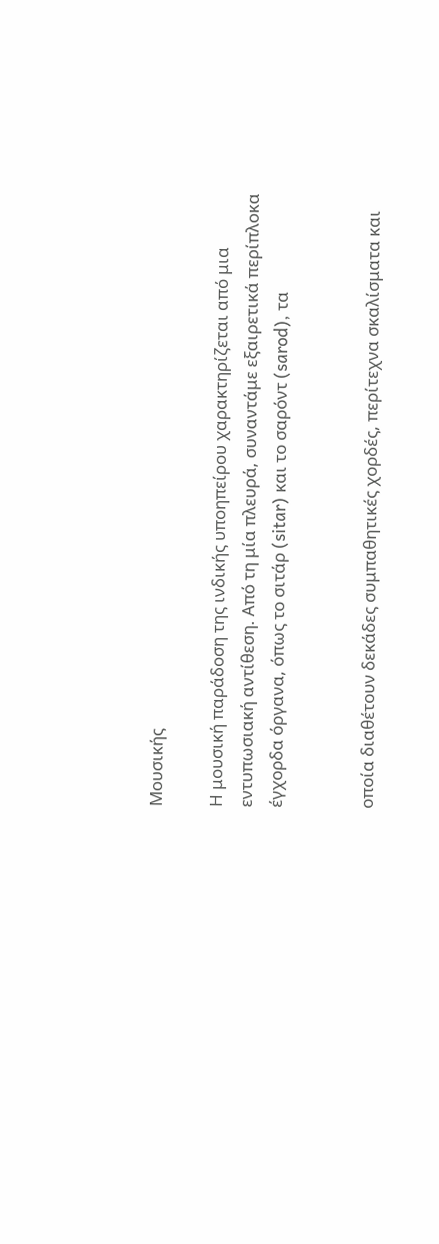Μουσικής

Η μουσική παράδοση της ινδικής υποηπείρου χαρακτηρίζεται από μια εντυπωσιακή αντίθεση. Από τη μία πλευρά, συναντάμε εξαιρετικά περίπλοκα έγχορδα όργανα, όπως το σιτάρ (sitar) και το σαρόντ (sarod), τα


οποία διαθέτουν δεκάδες συμπαθητικές χορδές, περίτεχνα σκαλίσματα και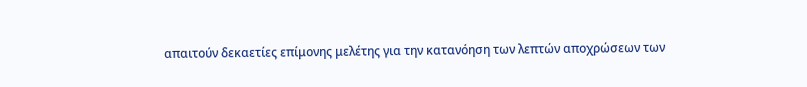απαιτούν δεκαετίες επίμονης μελέτης για την κατανόηση των λεπτών αποχρώσεων των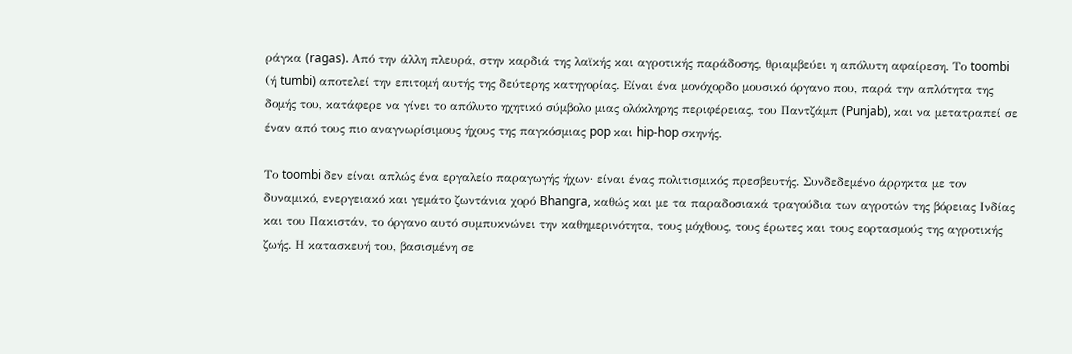ράγκα (ragas). Από την άλλη πλευρά, στην καρδιά της λαϊκής και αγροτικής παράδοσης, θριαμβεύει η απόλυτη αφαίρεση. Το toombi (ή tumbi) αποτελεί την επιτομή αυτής της δεύτερης κατηγορίας. Είναι ένα μονόχορδο μουσικό όργανο που, παρά την απλότητα της δομής του, κατάφερε να γίνει το απόλυτο ηχητικό σύμβολο μιας ολόκληρης περιφέρειας, του Παντζάμπ (Punjab), και να μετατραπεί σε έναν από τους πιο αναγνωρίσιμους ήχους της παγκόσμιας pop και hip-hop σκηνής.

Το toombi δεν είναι απλώς ένα εργαλείο παραγωγής ήχων· είναι ένας πολιτισμικός πρεσβευτής. Συνδεδεμένο άρρηκτα με τον δυναμικό, ενεργειακό και γεμάτο ζωντάνια χορό Bhangra, καθώς και με τα παραδοσιακά τραγούδια των αγροτών της βόρειας Ινδίας και του Πακιστάν, το όργανο αυτό συμπυκνώνει την καθημερινότητα, τους μόχθους, τους έρωτες και τους εορτασμούς της αγροτικής ζωής. Η κατασκευή του, βασισμένη σε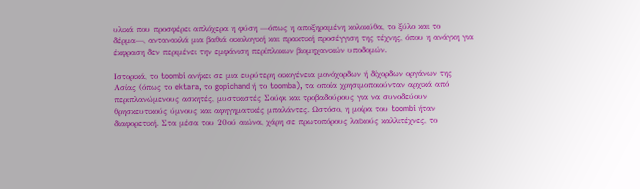υλικά που προσφέρει απλόχερα η φύση —όπως η αποξηραμένη κολοκύθα, το ξύλο και το δέρμα—, αντανακλά μια βαθιά οικολογική και πρακτική προσέγγιση της τέχνης, όπου η ανάγκη για έκφραση δεν περιμένει την εμφάνιση περίπλοκων βιομηχανικών υποδομών.

Ιστορικά, το toombi ανήκει σε μια ευρύτερη οικογένεια μονόχορδων ή δίχορδων οργάνων της Ασίας (όπως το ektara, το gopichand ή το toomba), τα οποία χρησιμοποιούνταν αρχικά από περιπλανώμενους ασκητές, μυστικιστές Σούφι και τροβαδούρους για να συνοδεύουν θρησκευτικούς ύμνους και αφηγηματικές μπαλάντες. Ωστόσο, η μοίρα του toombi ήταν διαφορετική. Στα μέσα του 20ού αιώνα, χάρη σε πρωτοπόρους λαϊκούς καλλιτέχνες, το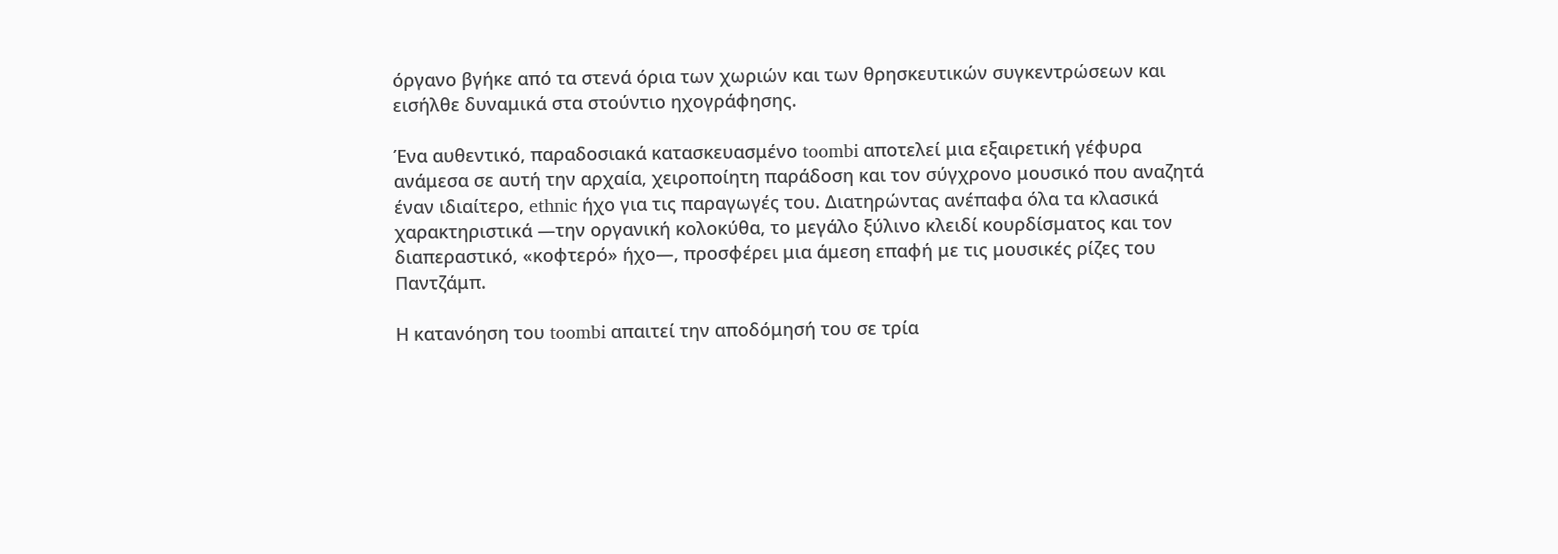όργανο βγήκε από τα στενά όρια των χωριών και των θρησκευτικών συγκεντρώσεων και εισήλθε δυναμικά στα στούντιο ηχογράφησης.

Ένα αυθεντικό, παραδοσιακά κατασκευασμένο toombi αποτελεί μια εξαιρετική γέφυρα ανάμεσα σε αυτή την αρχαία, χειροποίητη παράδοση και τον σύγχρονο μουσικό που αναζητά έναν ιδιαίτερο, ethnic ήχο για τις παραγωγές του. Διατηρώντας ανέπαφα όλα τα κλασικά χαρακτηριστικά —την οργανική κολοκύθα, το μεγάλο ξύλινο κλειδί κουρδίσματος και τον διαπεραστικό, «κοφτερό» ήχο—, προσφέρει μια άμεση επαφή με τις μουσικές ρίζες του Παντζάμπ.

Η κατανόηση του toombi απαιτεί την αποδόμησή του σε τρία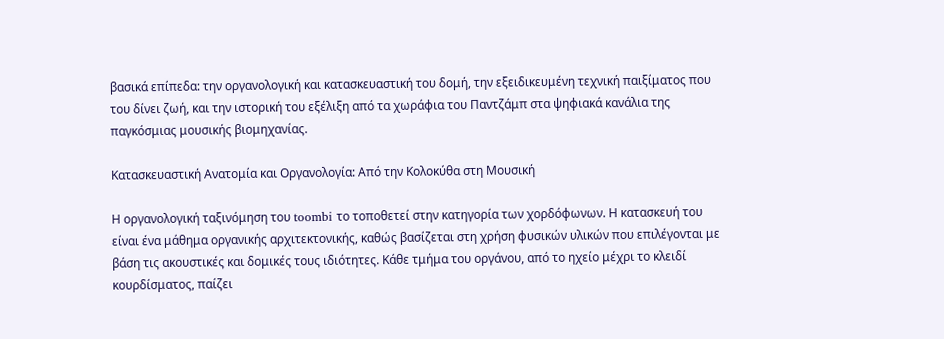βασικά επίπεδα: την οργανολογική και κατασκευαστική του δομή, την εξειδικευμένη τεχνική παιξίματος που του δίνει ζωή, και την ιστορική του εξέλιξη από τα χωράφια του Παντζάμπ στα ψηφιακά κανάλια της παγκόσμιας μουσικής βιομηχανίας.

Κατασκευαστική Ανατομία και Οργανολογία: Από την Κολοκύθα στη Μουσική

Η οργανολογική ταξινόμηση του toombi το τοποθετεί στην κατηγορία των χορδόφωνων. Η κατασκευή του είναι ένα μάθημα οργανικής αρχιτεκτονικής, καθώς βασίζεται στη χρήση φυσικών υλικών που επιλέγονται με βάση τις ακουστικές και δομικές τους ιδιότητες. Κάθε τμήμα του οργάνου, από το ηχείο μέχρι το κλειδί κουρδίσματος, παίζει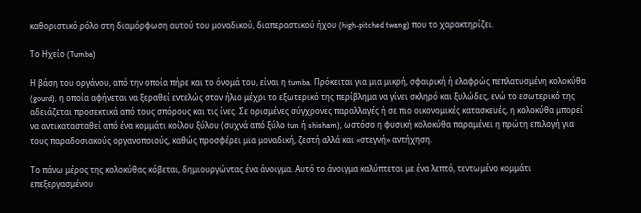καθοριστικό ρόλο στη διαμόρφωση αυτού του μοναδικού, διαπεραστικού ήχου (high-pitched twang) που το χαρακτηρίζει.

Το Ηχείο (Tumba)

Η βάση του οργάνου, από την οποία πήρε και το όνομά του, είναι η tumba. Πρόκειται για μια μικρή, σφαιρική ή ελαφρώς πεπλατυσμένη κολοκύθα (gourd), η οποία αφήνεται να ξεραθεί εντελώς στον ήλιο μέχρι το εξωτερικό της περίβλημα να γίνει σκληρό και ξυλώδες, ενώ το εσωτερικό της αδειάζεται προσεκτικά από τους σπόρους και τις ίνες. Σε ορισμένες σύγχρονες παραλλαγές ή σε πιο οικονομικές κατασκευές, η κολοκύθα μπορεί να αντικατασταθεί από ένα κομμάτι κοίλου ξύλου (συχνά από ξύλο tun ή shisham), ωστόσο η φυσική κολοκύθα παραμένει η πρώτη επιλογή για τους παραδοσιακούς οργανοποιούς, καθώς προσφέρει μια μοναδική, ζεστή αλλά και «στεγνή» αντήχηση.

Το πάνω μέρος της κολοκύθας κόβεται, δημιουργώντας ένα άνοιγμα. Αυτό το άνοιγμα καλύπτεται με ένα λεπτό, τεντωμένο κομμάτι επεξεργασμένου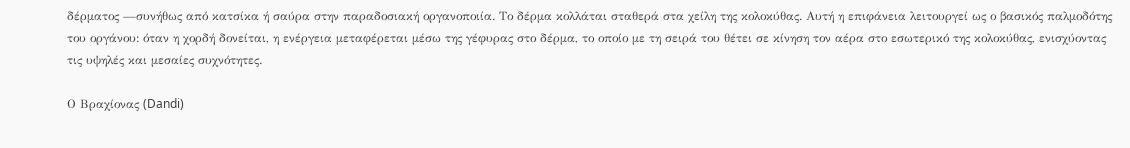δέρματος —συνήθως από κατσίκα ή σαύρα στην παραδοσιακή οργανοποιία. Το δέρμα κολλάται σταθερά στα χείλη της κολοκύθας. Αυτή η επιφάνεια λειτουργεί ως ο βασικός παλμοδότης του οργάνου: όταν η χορδή δονείται, η ενέργεια μεταφέρεται μέσω της γέφυρας στο δέρμα, το οποίο με τη σειρά του θέτει σε κίνηση τον αέρα στο εσωτερικό της κολοκύθας, ενισχύοντας τις υψηλές και μεσαίες συχνότητες.

Ο Βραχίονας (Dandi)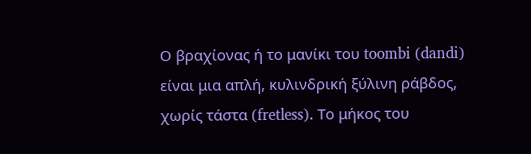Ο βραχίονας ή το μανίκι του toombi (dandi) είναι μια απλή, κυλινδρική ξύλινη ράβδος, χωρίς τάστα (fretless). Το μήκος του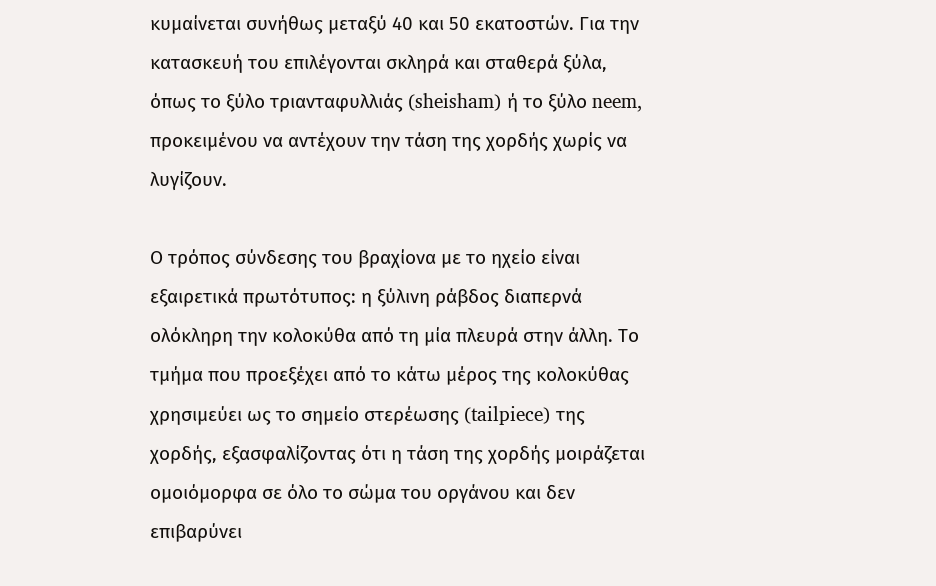κυμαίνεται συνήθως μεταξύ 40 και 50 εκατοστών. Για την κατασκευή του επιλέγονται σκληρά και σταθερά ξύλα, όπως το ξύλο τριανταφυλλιάς (sheisham) ή το ξύλο neem, προκειμένου να αντέχουν την τάση της χορδής χωρίς να λυγίζουν.

Ο τρόπος σύνδεσης του βραχίονα με το ηχείο είναι εξαιρετικά πρωτότυπος: η ξύλινη ράβδος διαπερνά ολόκληρη την κολοκύθα από τη μία πλευρά στην άλλη. Το τμήμα που προεξέχει από το κάτω μέρος της κολοκύθας χρησιμεύει ως το σημείο στερέωσης (tailpiece) της χορδής, εξασφαλίζοντας ότι η τάση της χορδής μοιράζεται ομοιόμορφα σε όλο το σώμα του οργάνου και δεν επιβαρύνει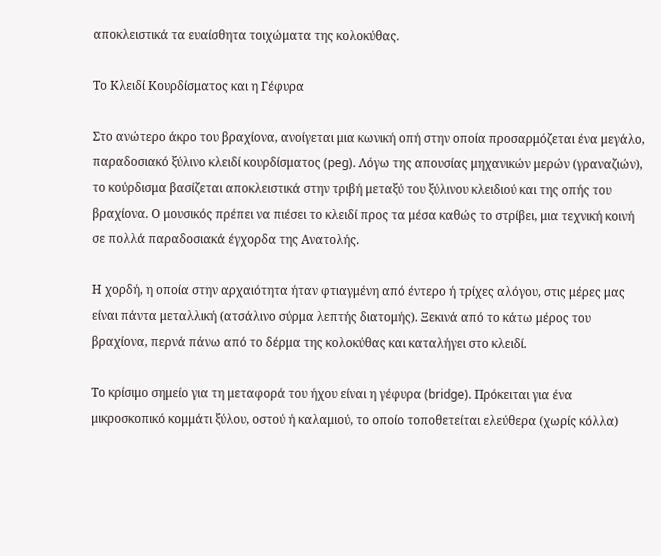αποκλειστικά τα ευαίσθητα τοιχώματα της κολοκύθας.

Το Κλειδί Κουρδίσματος και η Γέφυρα

Στο ανώτερο άκρο του βραχίονα, ανοίγεται μια κωνική οπή στην οποία προσαρμόζεται ένα μεγάλο, παραδοσιακό ξύλινο κλειδί κουρδίσματος (peg). Λόγω της απουσίας μηχανικών μερών (γραναζιών), το κούρδισμα βασίζεται αποκλειστικά στην τριβή μεταξύ του ξύλινου κλειδιού και της οπής του βραχίονα. Ο μουσικός πρέπει να πιέσει το κλειδί προς τα μέσα καθώς το στρίβει, μια τεχνική κοινή σε πολλά παραδοσιακά έγχορδα της Ανατολής.

Η χορδή, η οποία στην αρχαιότητα ήταν φτιαγμένη από έντερο ή τρίχες αλόγου, στις μέρες μας είναι πάντα μεταλλική (ατσάλινο σύρμα λεπτής διατομής). Ξεκινά από το κάτω μέρος του βραχίονα, περνά πάνω από το δέρμα της κολοκύθας και καταλήγει στο κλειδί.

Το κρίσιμο σημείο για τη μεταφορά του ήχου είναι η γέφυρα (bridge). Πρόκειται για ένα μικροσκοπικό κομμάτι ξύλου, οστού ή καλαμιού, το οποίο τοποθετείται ελεύθερα (χωρίς κόλλα)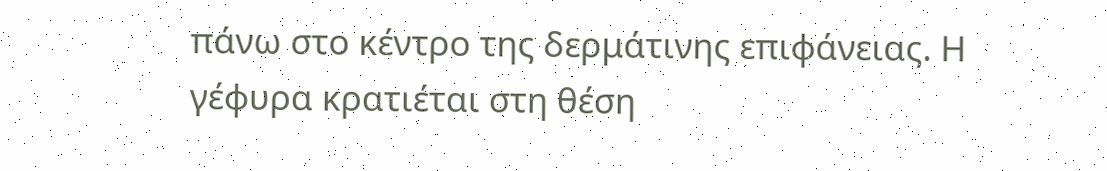πάνω στο κέντρο της δερμάτινης επιφάνειας. Η γέφυρα κρατιέται στη θέση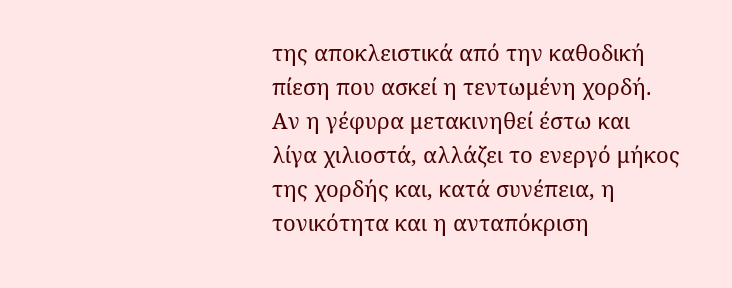της αποκλειστικά από την καθοδική πίεση που ασκεί η τεντωμένη χορδή. Αν η γέφυρα μετακινηθεί έστω και λίγα χιλιοστά, αλλάζει το ενεργό μήκος της χορδής και, κατά συνέπεια, η τονικότητα και η ανταπόκριση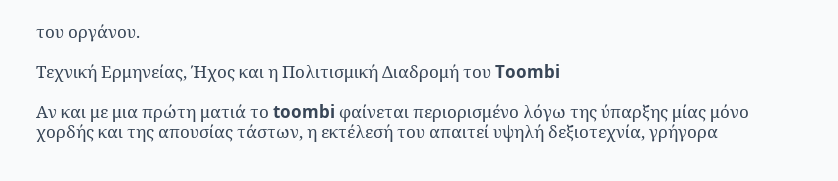του οργάνου.

Τεχνική Ερμηνείας, Ήχος και η Πολιτισμική Διαδρομή του Toombi

Αν και με μια πρώτη ματιά το toombi φαίνεται περιορισμένο λόγω της ύπαρξης μίας μόνο χορδής και της απουσίας τάστων, η εκτέλεσή του απαιτεί υψηλή δεξιοτεχνία, γρήγορα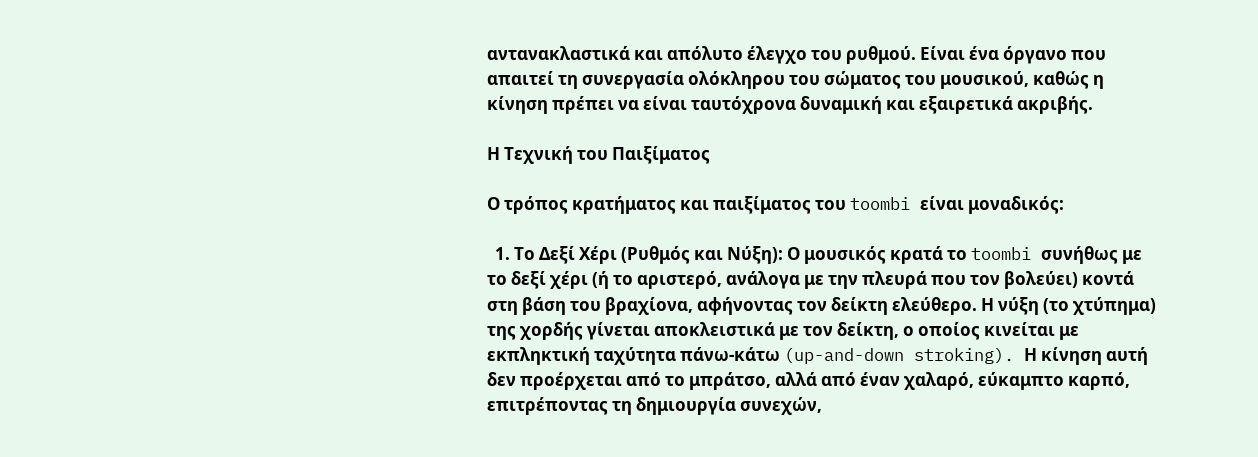αντανακλαστικά και απόλυτο έλεγχο του ρυθμού. Είναι ένα όργανο που απαιτεί τη συνεργασία ολόκληρου του σώματος του μουσικού, καθώς η κίνηση πρέπει να είναι ταυτόχρονα δυναμική και εξαιρετικά ακριβής.

Η Τεχνική του Παιξίματος

Ο τρόπος κρατήματος και παιξίματος του toombi είναι μοναδικός:

  1. Το Δεξί Χέρι (Ρυθμός και Νύξη): Ο μουσικός κρατά το toombi συνήθως με το δεξί χέρι (ή το αριστερό, ανάλογα με την πλευρά που τον βολεύει) κοντά στη βάση του βραχίονα, αφήνοντας τον δείκτη ελεύθερο. Η νύξη (το χτύπημα) της χορδής γίνεται αποκλειστικά με τον δείκτη, ο οποίος κινείται με εκπληκτική ταχύτητα πάνω-κάτω (up-and-down stroking). Η κίνηση αυτή δεν προέρχεται από το μπράτσο, αλλά από έναν χαλαρό, εύκαμπτο καρπό, επιτρέποντας τη δημιουργία συνεχών,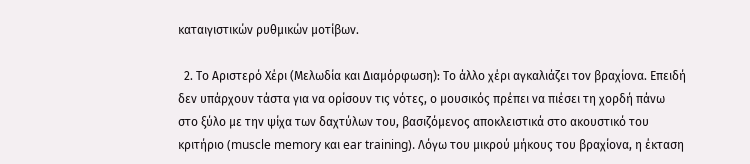καταιγιστικών ρυθμικών μοτίβων.

  2. Το Αριστερό Χέρι (Μελωδία και Διαμόρφωση): Το άλλο χέρι αγκαλιάζει τον βραχίονα. Επειδή δεν υπάρχουν τάστα για να ορίσουν τις νότες, ο μουσικός πρέπει να πιέσει τη χορδή πάνω στο ξύλο με την ψίχα των δαχτύλων του, βασιζόμενος αποκλειστικά στο ακουστικό του κριτήριο (muscle memory και ear training). Λόγω του μικρού μήκους του βραχίονα, η έκταση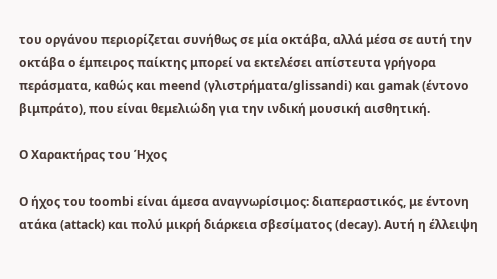του οργάνου περιορίζεται συνήθως σε μία οκτάβα, αλλά μέσα σε αυτή την οκτάβα ο έμπειρος παίκτης μπορεί να εκτελέσει απίστευτα γρήγορα περάσματα, καθώς και meend (γλιστρήματα/glissandi) και gamak (έντονο βιμπράτο), που είναι θεμελιώδη για την ινδική μουσική αισθητική.

Ο Χαρακτήρας του Ήχος

Ο ήχος του toombi είναι άμεσα αναγνωρίσιμος: διαπεραστικός, με έντονη ατάκα (attack) και πολύ μικρή διάρκεια σβεσίματος (decay). Αυτή η έλλειψη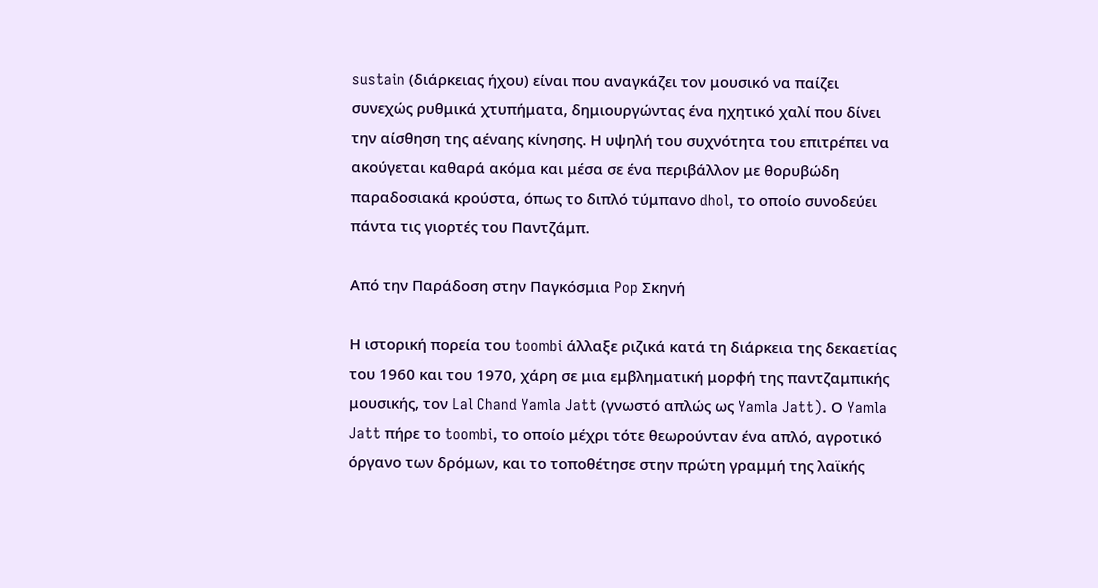sustain (διάρκειας ήχου) είναι που αναγκάζει τον μουσικό να παίζει συνεχώς ρυθμικά χτυπήματα, δημιουργώντας ένα ηχητικό χαλί που δίνει την αίσθηση της αέναης κίνησης. Η υψηλή του συχνότητα του επιτρέπει να ακούγεται καθαρά ακόμα και μέσα σε ένα περιβάλλον με θορυβώδη παραδοσιακά κρούστα, όπως το διπλό τύμπανο dhol, το οποίο συνοδεύει πάντα τις γιορτές του Παντζάμπ.

Από την Παράδοση στην Παγκόσμια Pop Σκηνή

Η ιστορική πορεία του toombi άλλαξε ριζικά κατά τη διάρκεια της δεκαετίας του 1960 και του 1970, χάρη σε μια εμβληματική μορφή της παντζαμπικής μουσικής, τον Lal Chand Yamla Jatt (γνωστό απλώς ως Yamla Jatt). Ο Yamla Jatt πήρε το toombi, το οποίο μέχρι τότε θεωρούνταν ένα απλό, αγροτικό όργανο των δρόμων, και το τοποθέτησε στην πρώτη γραμμή της λαϊκής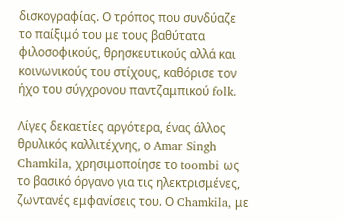δισκογραφίας. Ο τρόπος που συνδύαζε το παίξιμό του με τους βαθύτατα φιλοσοφικούς, θρησκευτικούς αλλά και κοινωνικούς του στίχους, καθόρισε τον ήχο του σύγχρονου παντζαμπικού folk.

Λίγες δεκαετίες αργότερα, ένας άλλος θρυλικός καλλιτέχνης, ο Amar Singh Chamkila, χρησιμοποίησε το toombi ως το βασικό όργανο για τις ηλεκτρισμένες, ζωντανές εμφανίσεις του. Ο Chamkila, με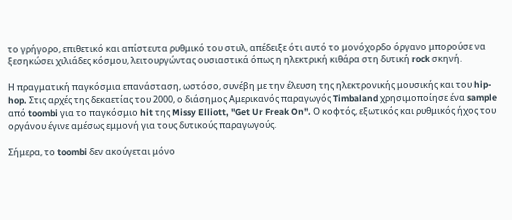το γρήγορο, επιθετικό και απίστευτα ρυθμικό του στυλ, απέδειξε ότι αυτό το μονόχορδο όργανο μπορούσε να ξεσηκώσει χιλιάδες κόσμου, λειτουργώντας ουσιαστικά όπως η ηλεκτρική κιθάρα στη δυτική rock σκηνή.

Η πραγματική παγκόσμια επανάσταση, ωστόσο, συνέβη με την έλευση της ηλεκτρονικής μουσικής και του hip-hop. Στις αρχές της δεκαετίας του 2000, ο διάσημος Αμερικανός παραγωγός Timbaland χρησιμοποίησε ένα sample από toombi για το παγκόσμιο hit της Missy Elliott, "Get Ur Freak On". Ο κοφτός, εξωτικός και ρυθμικός ήχος του οργάνου έγινε αμέσως εμμονή για τους δυτικούς παραγωγούς.

Σήμερα, το toombi δεν ακούγεται μόνο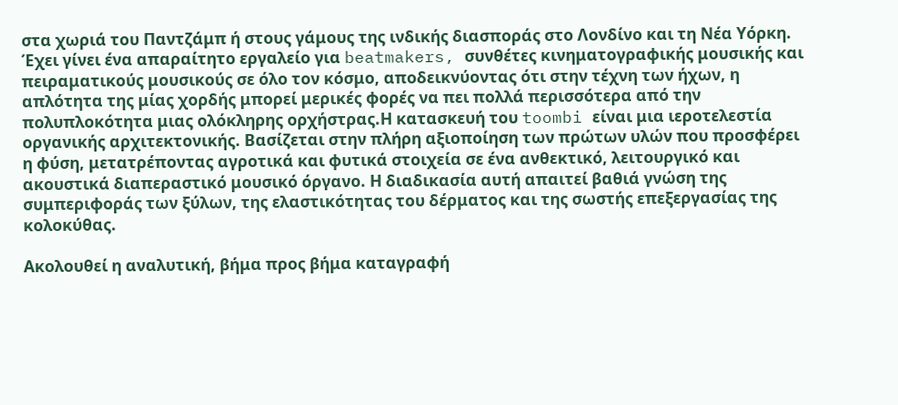στα χωριά του Παντζάμπ ή στους γάμους της ινδικής διασποράς στο Λονδίνο και τη Νέα Υόρκη. Έχει γίνει ένα απαραίτητο εργαλείο για beatmakers, συνθέτες κινηματογραφικής μουσικής και πειραματικούς μουσικούς σε όλο τον κόσμο, αποδεικνύοντας ότι στην τέχνη των ήχων, η απλότητα της μίας χορδής μπορεί μερικές φορές να πει πολλά περισσότερα από την πολυπλοκότητα μιας ολόκληρης ορχήστρας.Η κατασκευή του toombi είναι μια ιεροτελεστία οργανικής αρχιτεκτονικής. Βασίζεται στην πλήρη αξιοποίηση των πρώτων υλών που προσφέρει η φύση, μετατρέποντας αγροτικά και φυτικά στοιχεία σε ένα ανθεκτικό, λειτουργικό και ακουστικά διαπεραστικό μουσικό όργανο. Η διαδικασία αυτή απαιτεί βαθιά γνώση της συμπεριφοράς των ξύλων, της ελαστικότητας του δέρματος και της σωστής επεξεργασίας της κολοκύθας.

Ακολουθεί η αναλυτική, βήμα προς βήμα καταγραφή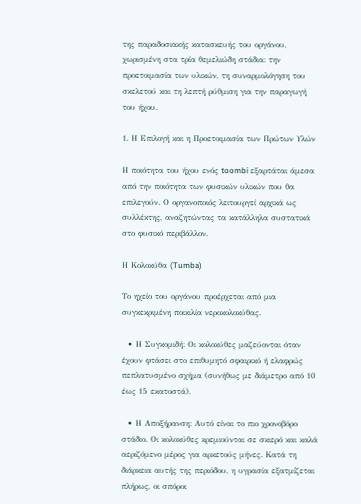της παραδοσιακής κατασκευής του οργάνου, χωρισμένη στα τρία θεμελιώδη στάδια: την προετοιμασία των υλικών, τη συναρμολόγηση του σκελετού και τη λεπτή ρύθμιση για την παραγωγή του ήχου.

1. Η Επιλογή και η Προετοιμασία των Πρώτων Υλών

Η ποιότητα του ήχου ενός toombi εξαρτάται άμεσα από την ποιότητα των φυσικών υλικών που θα επιλεγούν. Ο οργανοποιός λειτουργεί αρχικά ως συλλέκτης, αναζητώντας τα κατάλληλα συστατικά στο φυσικό περιβάλλον.

Η Κολοκύθα (Tumba)

Το ηχείο του οργάνου προέρχεται από μια συγκεκριμένη ποικιλία νεροκολοκύθας.

  • Η Συγκομιδή: Οι κολοκύθες μαζεύονται όταν έχουν φτάσει στο επιθυμητό σφαιρικό ή ελαφρώς πεπλατυσμένο σχήμα (συνήθως με διάμετρο από 10 έως 15 εκατοστά).

  • Η Αποξήρανση: Αυτό είναι το πιο χρονοβόρο στάδιο. Οι κολοκύθες κρεμιούνται σε σκιερό και καλά αεριζόμενο μέρος για αρκετούς μήνες. Κατά τη διάρκεια αυτής της περιόδου, η υγρασία εξατμίζεται πλήρως, οι σπόροι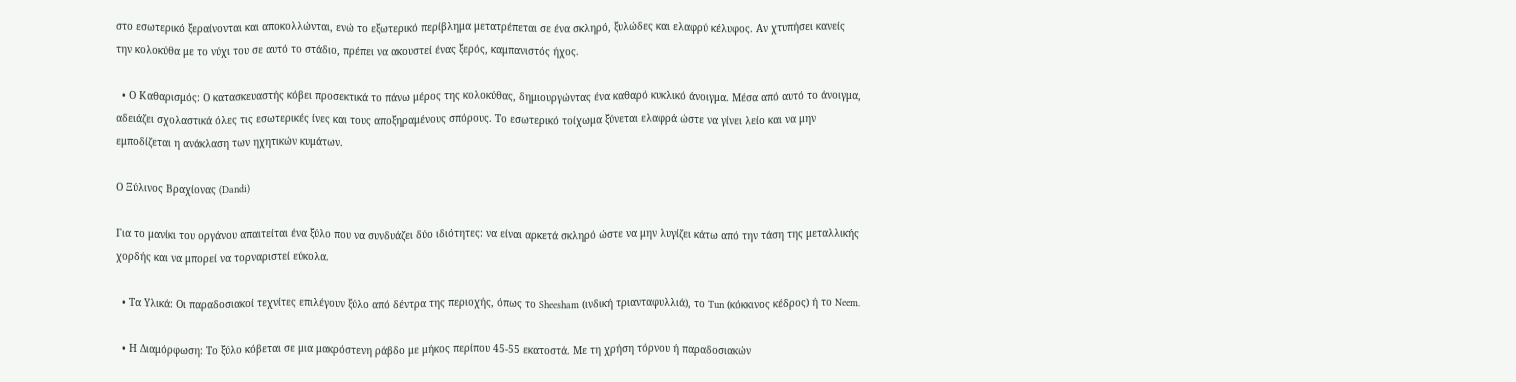στο εσωτερικό ξεραίνονται και αποκολλώνται, ενώ το εξωτερικό περίβλημα μετατρέπεται σε ένα σκληρό, ξυλώδες και ελαφρύ κέλυφος. Αν χτυπήσει κανείς την κολοκύθα με το νύχι του σε αυτό το στάδιο, πρέπει να ακουστεί ένας ξερός, καμπανιστός ήχος.

  • Ο Καθαρισμός: Ο κατασκευαστής κόβει προσεκτικά το πάνω μέρος της κολοκύθας, δημιουργώντας ένα καθαρό κυκλικό άνοιγμα. Μέσα από αυτό το άνοιγμα, αδειάζει σχολαστικά όλες τις εσωτερικές ίνες και τους αποξηραμένους σπόρους. Το εσωτερικό τοίχωμα ξύνεται ελαφρά ώστε να γίνει λείο και να μην εμποδίζεται η ανάκλαση των ηχητικών κυμάτων.

Ο Ξύλινος Βραχίονας (Dandi)

Για το μανίκι του οργάνου απαιτείται ένα ξύλο που να συνδυάζει δύο ιδιότητες: να είναι αρκετά σκληρό ώστε να μην λυγίζει κάτω από την τάση της μεταλλικής χορδής και να μπορεί να τορναριστεί εύκολα.

  • Τα Υλικά: Οι παραδοσιακοί τεχνίτες επιλέγουν ξύλο από δέντρα της περιοχής, όπως το Sheesham (ινδική τριανταφυλλιά), το Tun (κόκκινος κέδρος) ή το Neem.

  • Η Διαμόρφωση: Το ξύλο κόβεται σε μια μακρόστενη ράβδο με μήκος περίπου 45-55 εκατοστά. Με τη χρήση τόρνου ή παραδοσιακών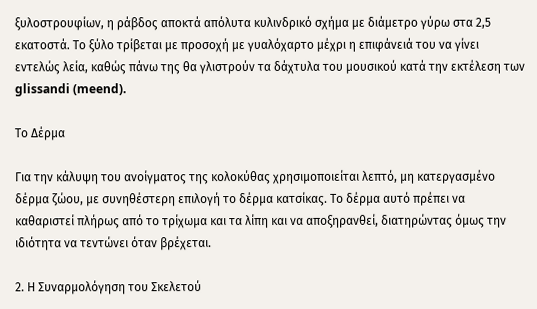ξυλοστρουφίων, η ράβδος αποκτά απόλυτα κυλινδρικό σχήμα με διάμετρο γύρω στα 2,5 εκατοστά. Το ξύλο τρίβεται με προσοχή με γυαλόχαρτο μέχρι η επιφάνειά του να γίνει εντελώς λεία, καθώς πάνω της θα γλιστρούν τα δάχτυλα του μουσικού κατά την εκτέλεση των glissandi (meend).

Το Δέρμα

Για την κάλυψη του ανοίγματος της κολοκύθας χρησιμοποιείται λεπτό, μη κατεργασμένο δέρμα ζώου, με συνηθέστερη επιλογή το δέρμα κατσίκας. Το δέρμα αυτό πρέπει να καθαριστεί πλήρως από το τρίχωμα και τα λίπη και να αποξηρανθεί, διατηρώντας όμως την ιδιότητα να τεντώνει όταν βρέχεται.

2. Η Συναρμολόγηση του Σκελετού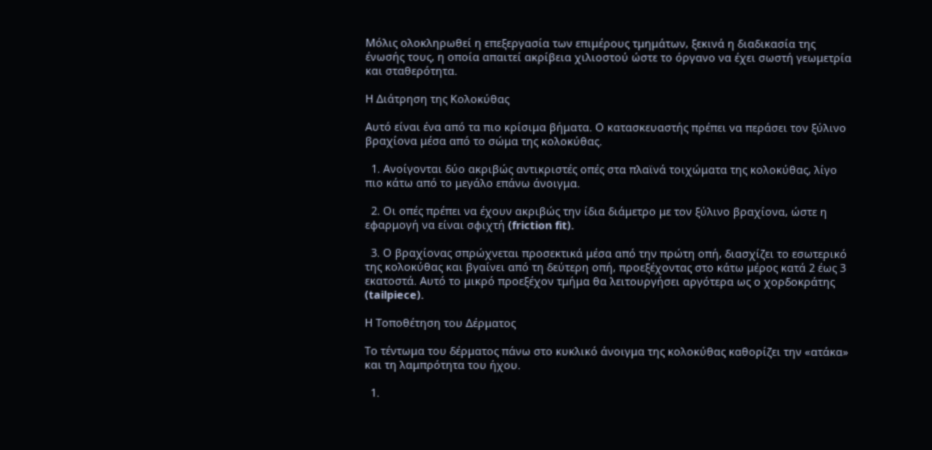Μόλις ολοκληρωθεί η επεξεργασία των επιμέρους τμημάτων, ξεκινά η διαδικασία της ένωσής τους, η οποία απαιτεί ακρίβεια χιλιοστού ώστε το όργανο να έχει σωστή γεωμετρία και σταθερότητα.

Η Διάτρηση της Κολοκύθας

Αυτό είναι ένα από τα πιο κρίσιμα βήματα. Ο κατασκευαστής πρέπει να περάσει τον ξύλινο βραχίονα μέσα από το σώμα της κολοκύθας.

  1. Ανοίγονται δύο ακριβώς αντικριστές οπές στα πλαϊνά τοιχώματα της κολοκύθας, λίγο πιο κάτω από το μεγάλο επάνω άνοιγμα.

  2. Οι οπές πρέπει να έχουν ακριβώς την ίδια διάμετρο με τον ξύλινο βραχίονα, ώστε η εφαρμογή να είναι σφιχτή (friction fit).

  3. Ο βραχίονας σπρώχνεται προσεκτικά μέσα από την πρώτη οπή, διασχίζει το εσωτερικό της κολοκύθας και βγαίνει από τη δεύτερη οπή, προεξέχοντας στο κάτω μέρος κατά 2 έως 3 εκατοστά. Αυτό το μικρό προεξέχον τμήμα θα λειτουργήσει αργότερα ως ο χορδοκράτης (tailpiece).

Η Τοποθέτηση του Δέρματος

Το τέντωμα του δέρματος πάνω στο κυκλικό άνοιγμα της κολοκύθας καθορίζει την «ατάκα» και τη λαμπρότητα του ήχου.

  1.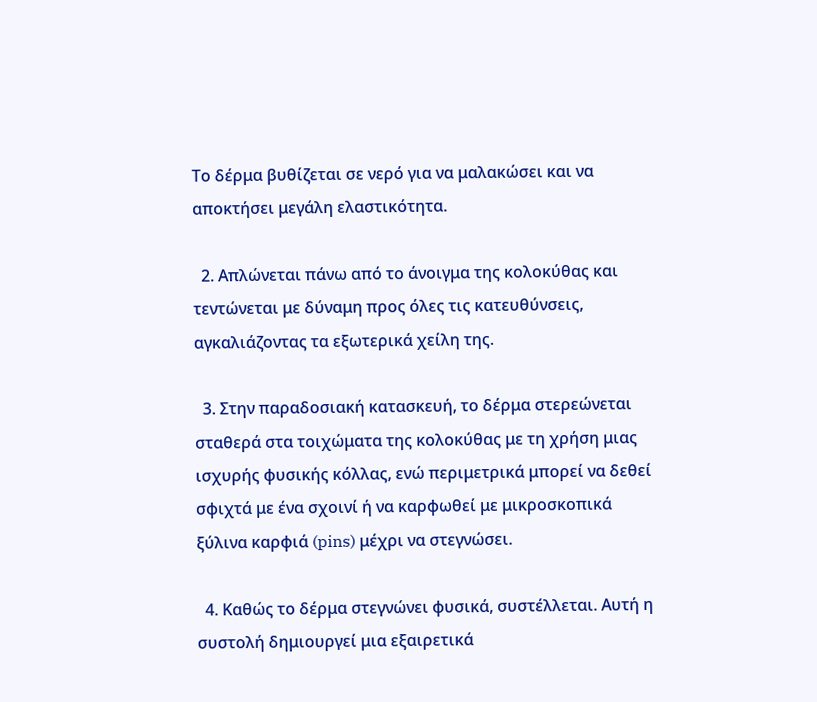Το δέρμα βυθίζεται σε νερό για να μαλακώσει και να αποκτήσει μεγάλη ελαστικότητα.

  2. Απλώνεται πάνω από το άνοιγμα της κολοκύθας και τεντώνεται με δύναμη προς όλες τις κατευθύνσεις, αγκαλιάζοντας τα εξωτερικά χείλη της.

  3. Στην παραδοσιακή κατασκευή, το δέρμα στερεώνεται σταθερά στα τοιχώματα της κολοκύθας με τη χρήση μιας ισχυρής φυσικής κόλλας, ενώ περιμετρικά μπορεί να δεθεί σφιχτά με ένα σχοινί ή να καρφωθεί με μικροσκοπικά ξύλινα καρφιά (pins) μέχρι να στεγνώσει.

  4. Καθώς το δέρμα στεγνώνει φυσικά, συστέλλεται. Αυτή η συστολή δημιουργεί μια εξαιρετικά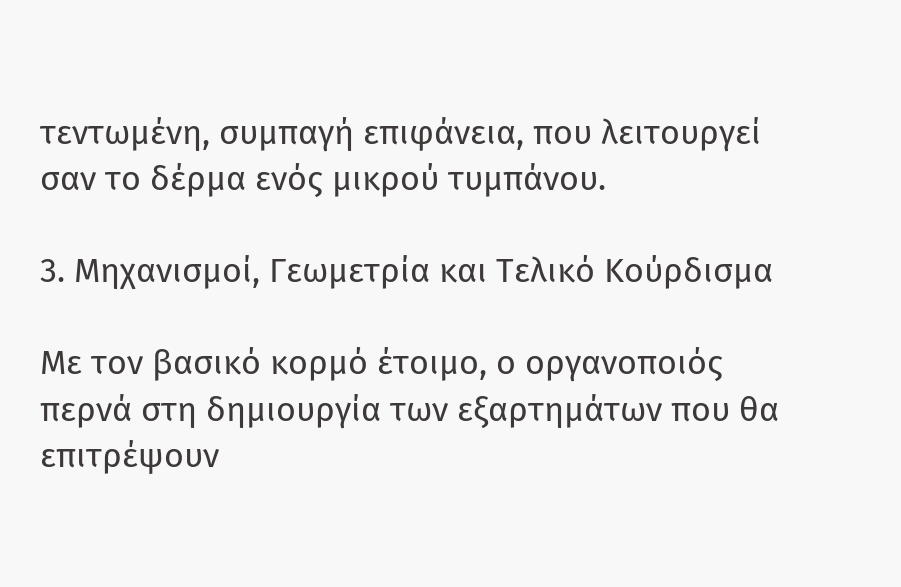τεντωμένη, συμπαγή επιφάνεια, που λειτουργεί σαν το δέρμα ενός μικρού τυμπάνου.

3. Μηχανισμοί, Γεωμετρία και Τελικό Κούρδισμα

Με τον βασικό κορμό έτοιμο, ο οργανοποιός περνά στη δημιουργία των εξαρτημάτων που θα επιτρέψουν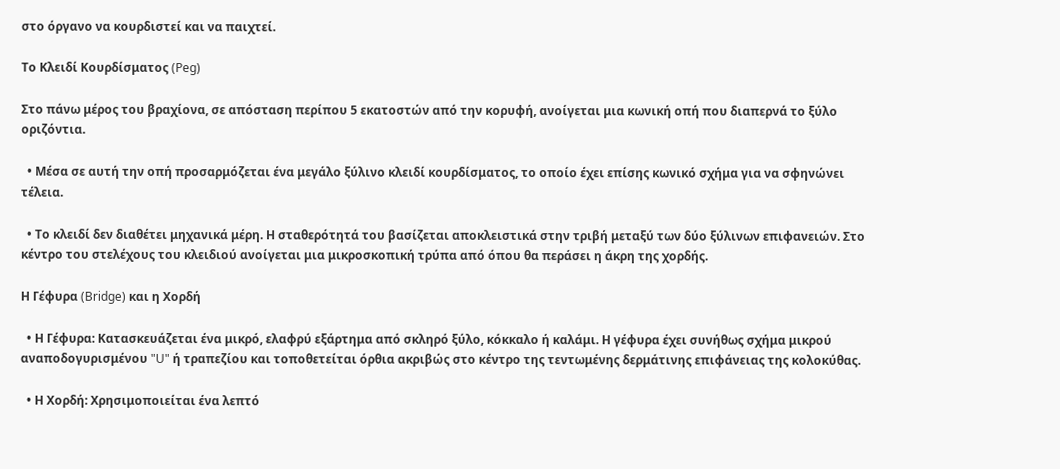στο όργανο να κουρδιστεί και να παιχτεί.

Το Κλειδί Κουρδίσματος (Peg)

Στο πάνω μέρος του βραχίονα, σε απόσταση περίπου 5 εκατοστών από την κορυφή, ανοίγεται μια κωνική οπή που διαπερνά το ξύλο οριζόντια.

  • Μέσα σε αυτή την οπή προσαρμόζεται ένα μεγάλο ξύλινο κλειδί κουρδίσματος, το οποίο έχει επίσης κωνικό σχήμα για να σφηνώνει τέλεια.

  • Το κλειδί δεν διαθέτει μηχανικά μέρη. Η σταθερότητά του βασίζεται αποκλειστικά στην τριβή μεταξύ των δύο ξύλινων επιφανειών. Στο κέντρο του στελέχους του κλειδιού ανοίγεται μια μικροσκοπική τρύπα από όπου θα περάσει η άκρη της χορδής.

Η Γέφυρα (Bridge) και η Χορδή

  • Η Γέφυρα: Κατασκευάζεται ένα μικρό, ελαφρύ εξάρτημα από σκληρό ξύλο, κόκκαλο ή καλάμι. Η γέφυρα έχει συνήθως σχήμα μικρού αναποδογυρισμένου "U" ή τραπεζίου και τοποθετείται όρθια ακριβώς στο κέντρο της τεντωμένης δερμάτινης επιφάνειας της κολοκύθας.

  • Η Χορδή: Χρησιμοποιείται ένα λεπτό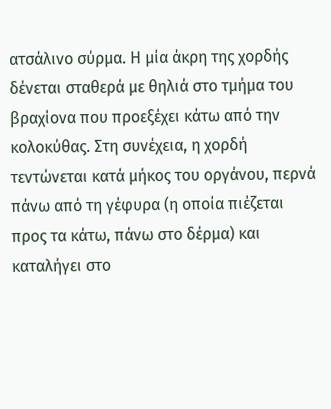ατσάλινο σύρμα. Η μία άκρη της χορδής δένεται σταθερά με θηλιά στο τμήμα του βραχίονα που προεξέχει κάτω από την κολοκύθας. Στη συνέχεια, η χορδή τεντώνεται κατά μήκος του οργάνου, περνά πάνω από τη γέφυρα (η οποία πιέζεται προς τα κάτω, πάνω στο δέρμα) και καταλήγει στο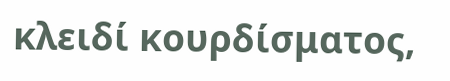κλειδί κουρδίσματος,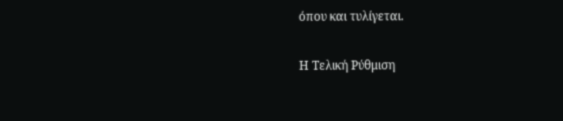όπου και τυλίγεται.

Η Τελική Ρύθμιση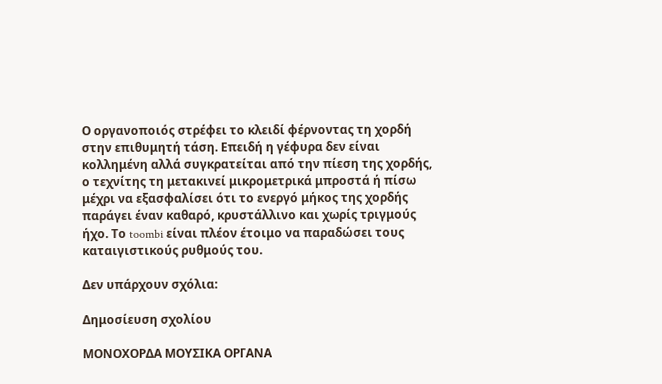Ο οργανοποιός στρέφει το κλειδί φέρνοντας τη χορδή στην επιθυμητή τάση. Επειδή η γέφυρα δεν είναι κολλημένη αλλά συγκρατείται από την πίεση της χορδής, ο τεχνίτης τη μετακινεί μικρομετρικά μπροστά ή πίσω μέχρι να εξασφαλίσει ότι το ενεργό μήκος της χορδής παράγει έναν καθαρό, κρυστάλλινο και χωρίς τριγμούς ήχο. Το toombi είναι πλέον έτοιμο να παραδώσει τους καταιγιστικούς ρυθμούς του.

Δεν υπάρχουν σχόλια:

Δημοσίευση σχολίου

ΜΟΝΟΧΟΡΔΑ ΜΟΥΣΙΚΑ ΟΡΓΑΝΑ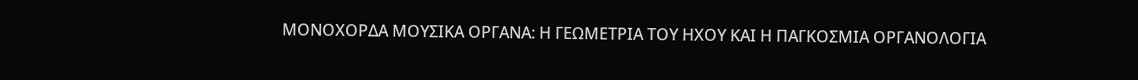ΜΟΝΟΧΟΡΔΑ ΜΟΥΣΙΚΑ ΟΡΓΑΝΑ: Η ΓΕΩΜΕΤΡΙΑ ΤΟΥ ΗΧΟΥ ΚΑΙ Η ΠΑΓΚΟΣΜΙΑ ΟΡΓΑΝΟΛΟΓΙΑ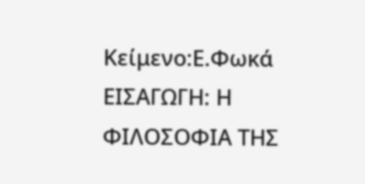Κείμενο:Ε.Φωκά ΕΙΣΑΓΩΓΗ: Η ΦΙΛΟΣΟΦΙΑ ΤΗΣ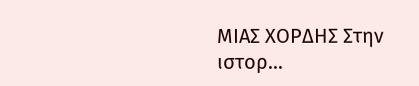ΜΙΑΣ ΧΟΡΔΗΣ Στην ιστορ...